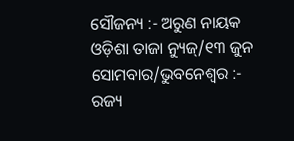ସୌଜନ୍ୟ :- ଅରୁଣ ନାୟକ
ଓଡ଼ିଶା ତାଜା ନ୍ୟୁଜ୍/୧୩ ଜୁନ ସୋମବାର/ଭୁବନେଶ୍ୱର :- ରଜ୍ୟ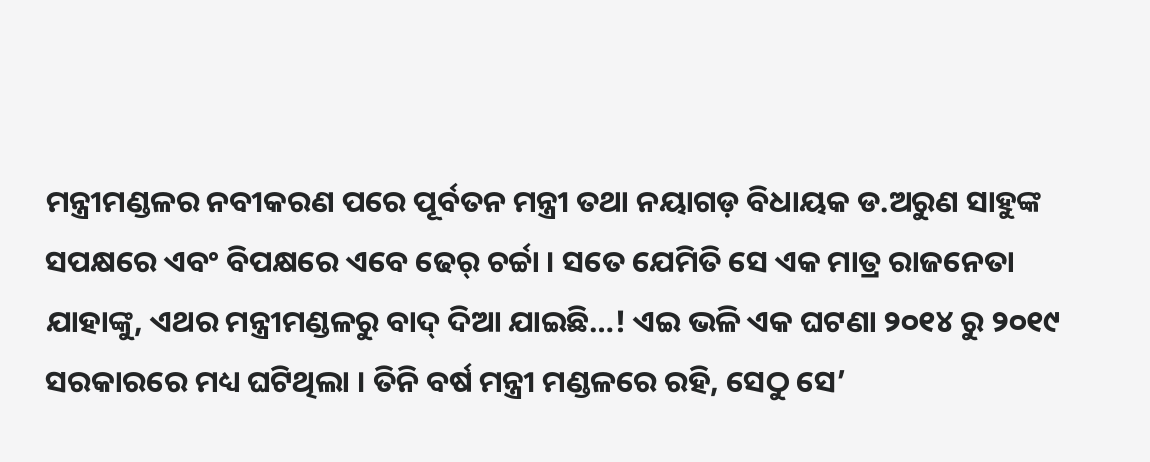ମନ୍ତ୍ରୀମଣ୍ଡଳର ନବୀକରଣ ପରେ ପୂର୍ବତନ ମନ୍ତ୍ରୀ ତଥା ନୟାଗଡ଼ ବିଧାୟକ ଡ.ଅରୁଣ ସାହୁଙ୍କ ସପକ୍ଷରେ ଏବଂ ବିପକ୍ଷରେ ଏବେ ଢେର୍ ଚର୍ଚ୍ଚା । ସତେ ଯେମିତି ସେ ଏକ ମାତ୍ର ରାଜନେତା ଯାହାଙ୍କୁ, ଏଥର ମନ୍ତ୍ରୀମଣ୍ଡଳରୁ ବାଦ୍ ଦିଆ ଯାଇଛି…! ଏଇ ଭଳି ଏକ ଘଟଣା ୨୦୧୪ ରୁ ୨୦୧୯ ସରକାରରେ ମଧ୍ୟ ଘଟିଥିଲା । ତିନି ବର୍ଷ ମନ୍ତ୍ରୀ ମଣ୍ଡଳରେ ରହି, ସେଠୁ ସେ’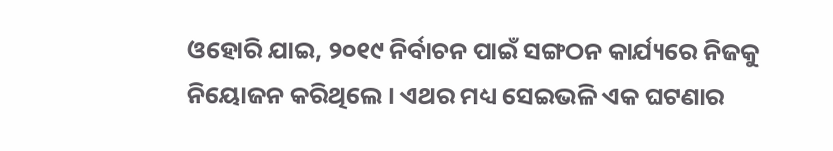ଓହୋରି ଯାଇ, ୨୦୧୯ ନିର୍ବାଚନ ପାଇଁ ସଙ୍ଗଠନ କାର୍ଯ୍ୟରେ ନିଜକୁ ନିୟୋଜନ କରିଥିଲେ । ଏଥର ମଧ୍ୟ ସେଇଭଳି ଏକ ଘଟଣାର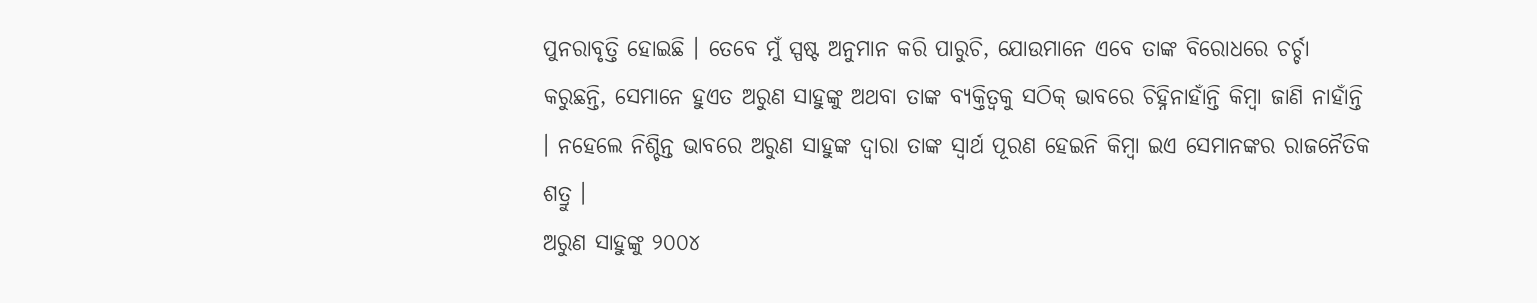ପୁନରାବୃତ୍ତି ହୋଇଛି । ତେବେ ମୁଁ ସ୍ପଷ୍ଟ ଅନୁମାନ କରି ପାରୁଚି, ଯୋଉମାନେ ଏବେ ତାଙ୍କ ବିରୋଧରେ ଚର୍ଚ୍ଚା କରୁଛନ୍ତି, ସେମାନେ ହୁଏତ ଅରୁଣ ସାହୁଙ୍କୁ ଅଥବା ତାଙ୍କ ବ୍ୟକ୍ତିତ୍ୱକୁ ସଠିକ୍ ଭାବରେ ଚିହ୍ନିନାହାଁନ୍ତି କିମ୍ବା ଜାଣି ନାହାଁନ୍ତି । ନହେଲେ ନିଶ୍ଚିନ୍ତ ଭାବରେ ଅରୁଣ ସାହୁଙ୍କ ଦ୍ୱାରା ତାଙ୍କ ସ୍ୱାର୍ଥ ପୂରଣ ହେଇନି କିମ୍ବା ଇଏ ସେମାନଙ୍କର ରାଜନୈତିକ ଶତ୍ରୁ ।
ଅରୁଣ ସାହୁଙ୍କୁ ୨୦୦୪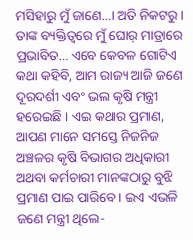ମସିହାରୁ ମୁଁ ଜାଣେ…। ଅତି ନିକଟରୁ । ତାଙ୍କ ବ୍ୟକ୍ତିତ୍ୱରେ ମୁଁ ଘୋର୍ ମାତ୍ରାରେ ପ୍ରଭାବିତ… ଏବେ କେବଳ ଗୋଟିଏ କଥା କହିବି, ଆମ ରାଜ୍ୟ ଆଜି ଜଣେ ଦୂରଦର୍ଶୀ ଏବଂ ଭଲ କୃଷି ମନ୍ତ୍ରୀ ହରେଇଛି । ଏଇ କଥାର ପ୍ରମାଣ, ଆପଣ ମାନେ ସମସ୍ତେ ନିଜନିଜ ଅଞ୍ଚଳର କୃଷି ବିଭାଗର ଅଧିକାରୀ ଅଥବା କର୍ମଚାରୀ ମାନଙ୍କଠାରୁ ବୁଝି ପ୍ରମାଣ ପାଇ ପାରିବେ । ଇଏ ଏଭଳି ଜଣେ ମନ୍ତ୍ରୀ ଥିଲେ-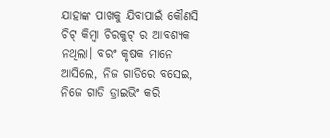ଯାହାଙ୍କ ପାଖକୁ ଯିବାପାଇଁ କୌଣସି ଚିଟ୍ କିମ୍ବା ଚିରକୁଟ୍ ର ଆବଶ୍ୟକ ନଥିଲା। ବରଂ କୃଷକ ମାନେ ଆସିଲେ, ନିଜ ଗାଡିରେ ବସେଇ, ନିଜେ ଗାଡି ଡ୍ରାଇଭିଂ କରି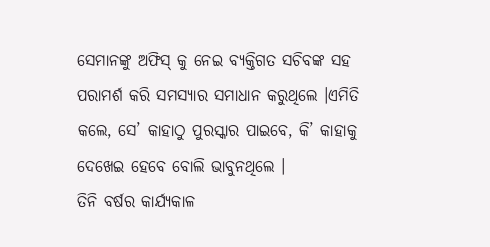ସେମାନଙ୍କୁ ଅଫିସ୍ କୁ ନେଇ ବ୍ୟକ୍ତିଗତ ସଚିବଙ୍କ ସହ ପରାମର୍ଶ କରି ସମସ୍ୟାର ସମାଧାନ କରୁଥିଲେ ।ଏମିତି କଲେ, ସେ’ କାହାଠୁ ପୁରସ୍କାର ପାଇବେ, କି’ କାହାକୁ ଦେଖେଇ ହେବେ ବୋଲି ଭାବୁନଥିଲେ ।
ତିନି ବର୍ଷର କାର୍ଯ୍ୟକାଳ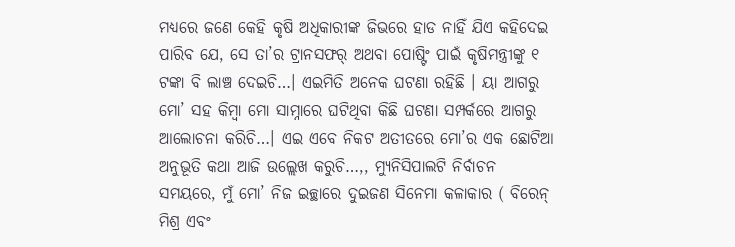ମଧ୍ୟରେ ଜଣେ କେହି କୃଷି ଅଧିକାରୀଙ୍କ ଜିଭରେ ହାଡ ନାହିଁ ଯିଏ କହିଦେଇ ପାରିବ ଯେ, ସେ ତା’ର ଟ୍ରାନସଫର୍ ଅଥବା ପୋଷ୍ଟିଂ ପାଇଁ କୃଷିମନ୍ତ୍ରୀଙ୍କୁ ୧ ଟଙ୍କା ବି ଲାଞ୍ଚ ଦେଇଚି…। ଏଇମିତି ଅନେକ ଘଟଣା ରହିଛି । ୟା ଆଗରୁ ମୋ’ ସହ କିମ୍ବା ମୋ ସାମ୍ନାରେ ଘଟିଥିବା କିଛି ଘଟଣା ସମ୍ପର୍କରେ ଆଗରୁ ଆଲୋଚନା କରିଚି…। ଏଇ ଏବେ ନିକଟ ଅତୀତରେ ମୋ’ର ଏକ ଛୋଟିଆ ଅନୁଭୂତି କଥା ଆଜି ଉଲ୍ଲେଖ କରୁଚି…,, ମ୍ୟୁନିସିପାଲଟି ନିର୍ବାଚନ ସମୟରେ, ମୁଁ ମୋ’ ନିଜ ଇଚ୍ଛାରେ ଦୁଇଜଣ ସିନେମା କଳାକାର ( ବିରେନ୍ ମିଶ୍ର ଏବଂ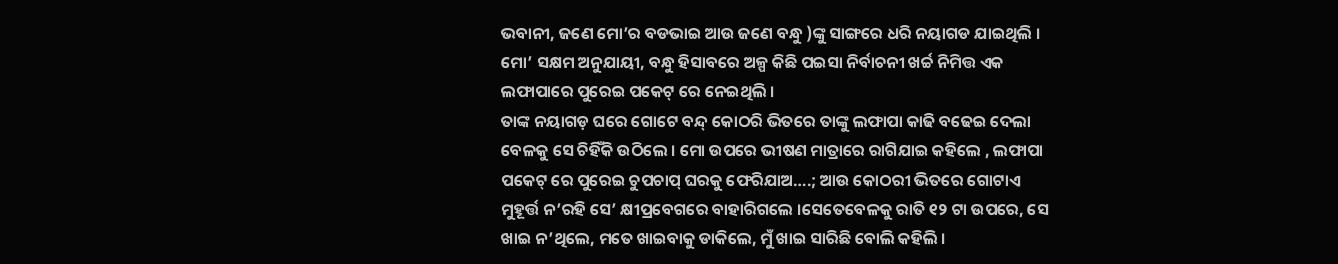ଭବାନୀ, ଜଣେ ମୋ’ର ବଡଭାଇ ଆଉ ଜଣେ ବନ୍ଧୁ )ଙ୍କୁ ସାଙ୍ଗରେ ଧରି ନୟାଗଡ ଯାଇଥିଲି । ମୋ’ ସକ୍ଷମ ଅନୁଯାୟୀ, ବନ୍ଧୁ ହିସାବରେ ଅଳ୍ପ କିଛି ପଇସା ନିର୍ବାଚନୀ ଖର୍ଚ୍ଚ ନିମିତ୍ତ ଏକ ଲଫାପାରେ ପୁରେଇ ପକେଟ୍ ରେ ନେଇଥିଲି ।
ତାଙ୍କ ନୟାଗଡ଼ ଘରେ ଗୋଟେ ବନ୍ଦ୍ କୋଠରି ଭିତରେ ତାଙ୍କୁ ଲଫାପା କାଢି ବଢେଇ ଦେଲା ବେଳକୁ ସେ ଚିହିଁକି ଉଠିଲେ । ମୋ ଉପରେ ଭୀଷଣ ମାତ୍ରାରେ ରାଗିଯାଇ କହିଲେ , ଲଫାପା ପକେଟ୍ ରେ ପୁରେଇ ଚୁପଚାପ୍ ଘରକୁ ଫେରିଯାଅ….; ଆଉ କୋଠରୀ ଭିତରେ ଗୋଟାଏ ମୁହୂର୍ତ୍ତ ନ’ରହି ସେ’ କ୍ଷୀପ୍ରବେଗରେ ବାହାରିଗଲେ ।ସେତେବେଳକୁ ରାତି ୧୨ ଟା ଉପରେ, ସେ ଖାଇ ନ’ଥିଲେ, ମତେ ଖାଇବାକୁ ଡାକିଲେ, ମୁଁ ଖାଇ ସାରିଛି ବୋଲି କହିଲି ।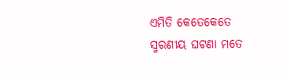ଏମିତି କେତେକେତେ ସ୍ମରଣୀୟ ଘଟଣା ମତେ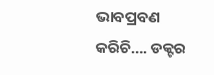ଭାବପ୍ରବଣ କରିଚି…. ଡକ୍ଟର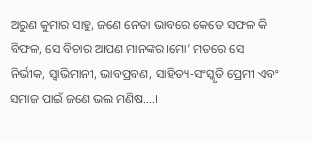ଅରୁଣ କୁମାର ସାହୁ, ଜଣେ ନେତା ଭାବରେ କେତେ ସଫଳ କି ବିଫଳ, ସେ ବିଚାର ଆପଣ ମାନଙ୍କର।ମୋ’ ମତରେ ସେ ନିର୍ଭୀକ, ସ୍ୱାଭିମାନୀ, ଭାବପ୍ରବଣ, ସାହିତ୍ୟ-ସଂସ୍କୃତି ପ୍ରେମୀ ଏବଂ ସମାଜ ପାଇଁ ଜଣେ ଭଲ ମଣିଷ….।